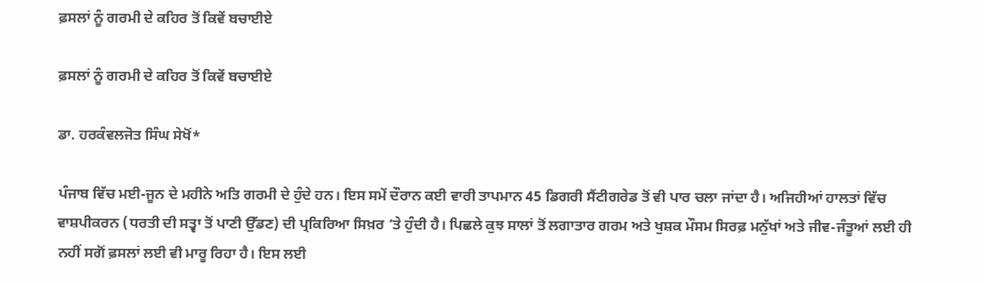ਫ਼ਸਲਾਂ ਨੂੰ ਗਰਮੀ ਦੇ ਕਹਿਰ ਤੋਂ ਕਿਵੇਂ ਬਚਾਈਏ

ਫ਼ਸਲਾਂ ਨੂੰ ਗਰਮੀ ਦੇ ਕਹਿਰ ਤੋਂ ਕਿਵੇਂ ਬਚਾਈਏ

ਡਾ. ਹਰਕੰਵਲਜੋਤ ਸਿੰਘ ਸੇਖੋਂ*

ਪੰਜਾਬ ਵਿੱਚ ਮਈ-ਜੂਨ ਦੇ ਮਹੀਨੇ ਅਤਿ ਗਰਮੀ ਦੇ ਹੁੰਦੇ ਹਨ। ਇਸ ਸਮੇਂ ਦੌਰਾਨ ਕਈ ਵਾਰੀ ਤਾਪਮਾਨ 45 ਡਿਗਰੀ ਸੈਂਟੀਗਰੇਡ ਤੋਂ ਵੀ ਪਾਰ ਚਲਾ ਜਾਂਦਾ ਹੈ। ਅਜਿਹੀਆਂ ਹਾਲਤਾਂ ਵਿੱਚ ਵਾਸ਼ਪੀਕਰਨ (ਧਰਤੀ ਦੀ ਸਤ੍ਵਾ ਤੋਂ ਪਾਣੀ ਉੱਡਣ) ਦੀ ਪ੍ਰਕਿਰਿਆ ਸਿਖ਼ਰ ’ਤੇ ਹੁੰਦੀ ਹੈ। ਪਿਛਲੇ ਕੁਝ ਸਾਲਾਂ ਤੋਂ ਲਗਾਤਾਰ ਗਰਮ ਅਤੇ ਖੁਸ਼ਕ ਮੌਸਮ ਸਿਰਫ਼ ਮਨੁੱਖਾਂ ਅਤੇ ਜੀਵ-ਜੰਤੂਆਂ ਲਈ ਹੀ ਨਹੀਂ ਸਗੋਂ ਫ਼ਸਲਾਂ ਲਈ ਵੀ ਮਾਰੂ ਰਿਹਾ ਹੈ। ਇਸ ਲਈ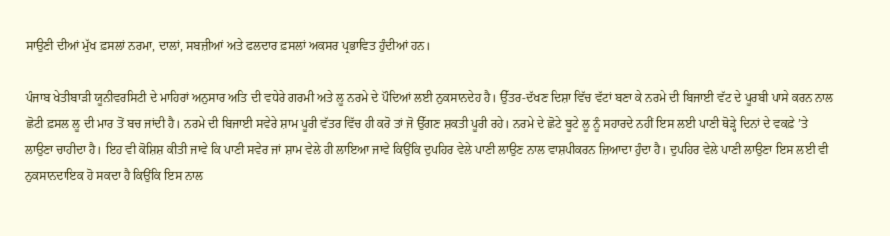ਸਾਉਣੀ ਦੀਆਂ ਮੁੱਖ ਫ਼ਸਲਾਂ ਨਰਮਾ, ਦਾਲਾਂ, ਸਬਜ਼ੀਆਂ ਅਤੇ ਫਲਦਾਰ ਫ਼ਸਲਾਂ ਅਕਸਰ ਪ੍ਰਭਾਵਿਤ ਹੁੰਦੀਆਂ ਹਨ।

ਪੰਜਾਬ ਖੇਤੀਬਾੜੀ ਯੂਨੀਵਰਸਿਟੀ ਦੇ ਮਾਹਿਰਾਂ ਅਨੁਸਾਰ ਅਤਿ ਦੀ ਵਧੇਰੇ ਗਰਮੀ ਅਤੇ ਲੂ ਨਰਮੇ ਦੇ ਪੌਦਿਆਂ ਲਈ ਨੁਕਸਾਨਦੇਹ ਹੈ। ਉੱਤਰ-ਦੱਖਣ ਦਿਸ਼ਾ ਵਿੱਚ ਵੱਟਾਂ ਬਣਾ ਕੇ ਨਰਮੇ ਦੀ ਬਿਜਾਈ ਵੱਟ ਦੇ ਪੂਰਬੀ ਪਾਸੇ ਕਰਨ ਨਾਲ ਛੋਟੀ ਫ਼ਸਲ ਲੂ ਦੀ ਮਾਰ ਤੋਂ ਬਚ ਜਾਂਦੀ ਹੈ। ਨਰਮੇ ਦੀ ਬਿਜਾਈ ਸਵੇਰੇ ਸ਼ਾਮ ਪੂਰੀ ਵੱਤਰ ਵਿੱਚ ਹੀ ਕਰੋ ਤਾਂ ਜੋ ਉੱਗਣ ਸ਼ਕਤੀ ਪੂਰੀ ਰਹੇ। ਨਰਮੇ ਦੇ ਛੋਟੇ ਬੂਟੇ ਲੂ ਨੂੰ ਸਹਾਰਦੇ ਨਹੀਂ ਇਸ ਲਈ ਪਾਣੀ ਥੋੜ੍ਹੇ ਦਿਨਾਂ ਦੇ ਵਕਫ਼ੇ ’ਤੇ ਲਾਉਣਾ ਚਾਹੀਦਾ ਹੈ। ਇਹ ਵੀ ਕੋਸ਼ਿਸ਼ ਕੀਤੀ ਜਾਵੇ ਕਿ ਪਾਣੀ ਸਵੇਰ ਜਾਂ ਸ਼ਾਮ ਵੇਲੇ ਹੀ ਲਾਇਆ ਜਾਵੇ ਕਿਉਂਕਿ ਦੁਪਹਿਰ ਵੇਲੇ ਪਾਣੀ ਲਾਉਣ ਨਾਲ ਵਾਸ਼ਪੀਕਰਨ ਜ਼ਿਆਦਾ ਹੁੰਦਾ ਹੈ। ਦੁਪਹਿਰ ਵੇਲੇ ਪਾਣੀ ਲਾਉਣਾ ਇਸ ਲਈ ਵੀ ਨੁਕਸਾਨਦਾਇਕ ਹੋ ਸਕਦਾ ਹੈ ਕਿਉਂਕਿ ਇਸ ਨਾਲ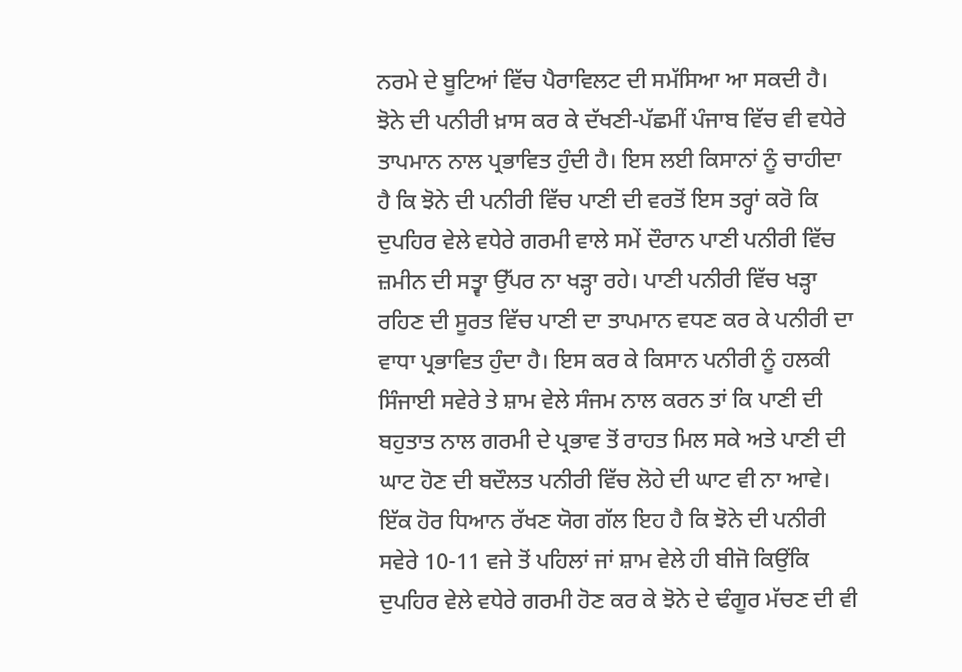ਨਰਮੇ ਦੇ ਬੂਟਿਆਂ ਵਿੱਚ ਪੈਰਾਵਿਲਟ ਦੀ ਸਮੱਸਿਆ ਆ ਸਕਦੀ ਹੈ। ਝੋਨੇ ਦੀ ਪਨੀਰੀ ਖ਼ਾਸ ਕਰ ਕੇ ਦੱਖਣੀ-ਪੱਛਮੀਂ ਪੰਜਾਬ ਵਿੱਚ ਵੀ ਵਧੇਰੇ ਤਾਪਮਾਨ ਨਾਲ ਪ੍ਰਭਾਵਿਤ ਹੁੰਦੀ ਹੈ। ਇਸ ਲਈ ਕਿਸਾਨਾਂ ਨੂੰ ਚਾਹੀਦਾ ਹੈ ਕਿ ਝੋਨੇ ਦੀ ਪਨੀਰੀ ਵਿੱਚ ਪਾਣੀ ਦੀ ਵਰਤੋਂ ਇਸ ਤਰ੍ਹਾਂ ਕਰੋ ਕਿ ਦੁਪਹਿਰ ਵੇਲੇ ਵਧੇਰੇ ਗਰਮੀ ਵਾਲੇ ਸਮੇਂ ਦੌਰਾਨ ਪਾਣੀ ਪਨੀਰੀ ਵਿੱਚ ਜ਼ਮੀਨ ਦੀ ਸਤ੍ਵਾ ਉੱਪਰ ਨਾ ਖੜ੍ਹਾ ਰਹੇ। ਪਾਣੀ ਪਨੀਰੀ ਵਿੱਚ ਖੜ੍ਹਾ ਰਹਿਣ ਦੀ ਸੂਰਤ ਵਿੱਚ ਪਾਣੀ ਦਾ ਤਾਪਮਾਨ ਵਧਣ ਕਰ ਕੇ ਪਨੀਰੀ ਦਾ ਵਾਧਾ ਪ੍ਰਭਾਵਿਤ ਹੁੰਦਾ ਹੈ। ਇਸ ਕਰ ਕੇ ਕਿਸਾਨ ਪਨੀਰੀ ਨੂੰ ਹਲਕੀ ਸਿੰਜਾਈ ਸਵੇਰੇ ਤੇ ਸ਼ਾਮ ਵੇਲੇ ਸੰਜਮ ਨਾਲ ਕਰਨ ਤਾਂ ਕਿ ਪਾਣੀ ਦੀ ਬਹੁਤਾਤ ਨਾਲ ਗਰਮੀ ਦੇ ਪ੍ਰਭਾਵ ਤੋਂ ਰਾਹਤ ਮਿਲ ਸਕੇ ਅਤੇ ਪਾਣੀ ਦੀ ਘਾਟ ਹੋਣ ਦੀ ਬਦੌਲਤ ਪਨੀਰੀ ਵਿੱਚ ਲੋਹੇ ਦੀ ਘਾਟ ਵੀ ਨਾ ਆਵੇ। ਇੱਕ ਹੋਰ ਧਿਆਨ ਰੱਖਣ ਯੋਗ ਗੱਲ ਇਹ ਹੈ ਕਿ ਝੋਨੇ ਦੀ ਪਨੀਰੀ ਸਵੇਰੇ 10-11 ਵਜੇ ਤੋਂ ਪਹਿਲਾਂ ਜਾਂ ਸ਼ਾਮ ਵੇਲੇ ਹੀ ਬੀਜੋ ਕਿਉਂਕਿ ਦੁਪਹਿਰ ਵੇਲੇ ਵਧੇਰੇ ਗਰਮੀ ਹੋਣ ਕਰ ਕੇ ਝੋਨੇ ਦੇ ਢੰਗੂਰ ਮੱਚਣ ਦੀ ਵੀ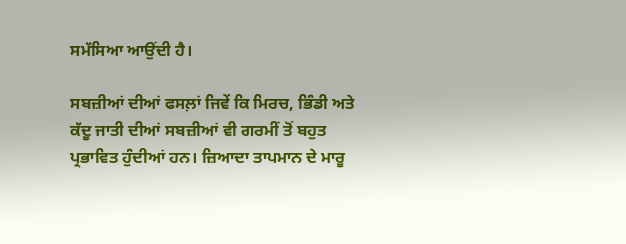ਸਮੱਸਿਆ ਆਉਂਦੀ ਹੈ।

ਸਬਜ਼ੀਆਂ ਦੀਆਂ ਫਸਲ਼ਾਂ ਜਿਵੇਂ ਕਿ ਮਿਰਚ, ਭਿੰਡੀ ਅਤੇ ਕੱਦੂ ਜਾਤੀ ਦੀਆਂ ਸਬਜ਼ੀਆਂ ਵੀ ਗਰਮੀਂ ਤੋਂ ਬਹੁਤ ਪ੍ਰਭਾਵਿਤ ਹੁੰਦੀਆਂ ਹਨ। ਜ਼ਿਆਦਾ ਤਾਪਮਾਨ ਦੇ ਮਾਰੂ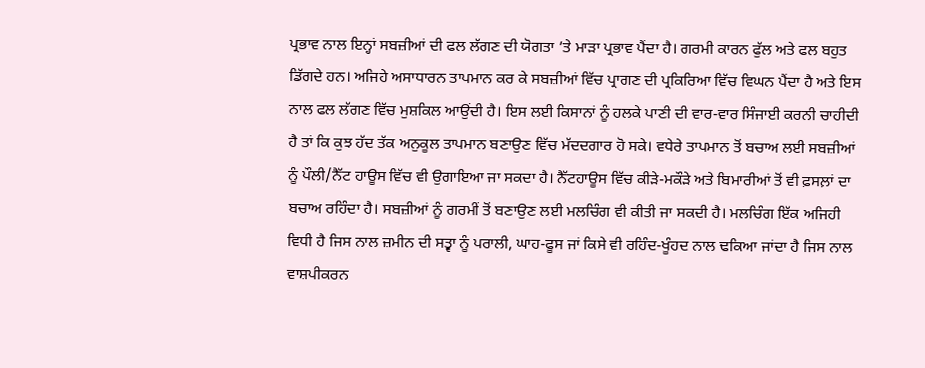ਪ੍ਰਭਾਵ ਨਾਲ ਇਨ੍ਹਾਂ ਸਬਜ਼ੀਆਂ ਦੀ ਫਲ ਲੱਗਣ ਦੀ ਯੋਗਤਾ ’ਤੇ ਮਾੜਾ ਪ੍ਰਭਾਵ ਪੈਂਦਾ ਹੈ। ਗਰਮੀ ਕਾਰਨ ਫੁੱਲ ਅਤੇ ਫਲ ਬਹੁਤ ਡਿੱਗਦੇ ਹਨ। ਅਜਿਹੇ ਅਸਾਧਾਰਨ ਤਾਪਮਾਨ ਕਰ ਕੇ ਸਬਜ਼ੀਆਂ ਵਿੱਚ ਪ੍ਰਾਗਣ ਦੀ ਪ੍ਰਕਿਰਿਆ ਵਿੱਚ ਵਿਘਨ ਪੈਂਦਾ ਹੈ ਅਤੇ ਇਸ ਨਾਲ ਫਲ ਲੱਗਣ ਵਿੱਚ ਮੁਸ਼ਕਿਲ ਆਉਂਦੀ ਹੈ। ਇਸ ਲਈ ਕਿਸਾਨਾਂ ਨੂੰ ਹਲਕੇ ਪਾਣੀ ਦੀ ਵਾਰ-ਵਾਰ ਸਿੰਜਾਈ ਕਰਨੀ ਚਾਹੀਦੀ ਹੈ ਤਾਂ ਕਿ ਕੁਝ ਹੱਦ ਤੱਕ ਅਨੁਕੂਲ ਤਾਪਮਾਨ ਬਣਾਉਣ ਵਿੱਚ ਮੱਦਦਗਾਰ ਹੋ ਸਕੇ। ਵਧੇਰੇ ਤਾਪਮਾਨ ਤੋਂ ਬਚਾਅ ਲਈ ਸਬਜ਼ੀਆਂ ਨੂੰ ਪੌਲੀ/ਨੈੱਟ ਹਾਊਸ ਵਿੱਚ ਵੀ ਉਗਾਇਆ ਜਾ ਸਕਦਾ ਹੈ। ਨੈੱਟਹਾਊਸ ਵਿੱਚ ਕੀੜੇ-ਮਕੌੜੇ ਅਤੇ ਬਿਮਾਰੀਆਂ ਤੋਂ ਵੀ ਫ਼ਸਲ਼ਾਂ ਦਾ ਬਚਾਅ ਰਹਿੰਦਾ ਹੈ। ਸਬਜ਼ੀਆਂ ਨੂੰ ਗਰਮੀਂ ਤੋਂ ਬਣਾਉਣ ਲਈ ਮਲਚਿੰਗ ਵੀ ਕੀਤੀ ਜਾ ਸਕਦੀ ਹੈ। ਮਲਚਿੰਗ ਇੱਕ ਅਜਿਹੀ ਵਿਧੀ ਹੈ ਜਿਸ ਨਾਲ ਜ਼ਮੀਨ ਦੀ ਸਤ੍ਵਾ ਨੂੰ ਪਰਾਲੀ, ਘਾਹ-ਫੂਸ ਜਾਂ ਕਿਸੇ ਵੀ ਰਹਿੰਦ-ਖੂੰਹਦ ਨਾਲ ਢਕਿਆ ਜਾਂਦਾ ਹੈ ਜਿਸ ਨਾਲ ਵਾਸ਼ਪੀਕਰਨ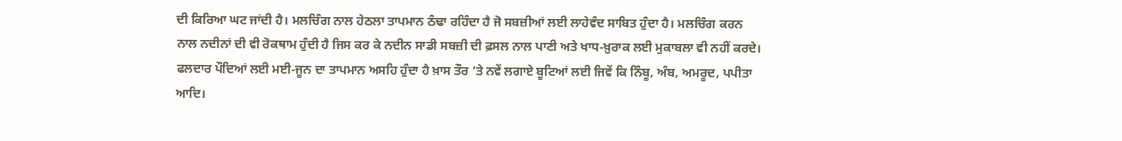ਦੀ ਕਿਰਿਆ ਘਟ ਜਾਂਦੀ ਹੈ। ਮਲਚਿੰਗ ਨਾਲ ਹੇਠਲਾ ਤਾਪਮਾਨ ਠੰਢਾ ਰਹਿੰਦਾ ਹੈ ਜੋ ਸਬਜ਼ੀਆਂ ਲਈ ਲਾਹੇਵੰਦ ਸਾਬਿਤ ਹੁੰਦਾ ਹੈ। ਮਲਚਿੰਗ ਕਰਨ ਨਾਲ ਨਦੀਨਾਂ ਦੀ ਵੀ ਰੋਕਥਾਮ ਹੁੰਦੀ ਹੈ ਜਿਸ ਕਰ ਕੇ ਨਦੀਨ ਸਾਡੀ ਸਬਜ਼ੀ ਦੀ ਫ਼ਸਲ ਨਾਲ ਪਾਣੀ ਅਤੇ ਖਾਧ-ਖ਼ੁਰਾਕ ਲਈ ਮੁਕਾਬਲਾ ਵੀ ਨਹੀਂ ਕਰਦੇ। ਫਲਦਾਰ ਪੌਦਿਆਂ ਲਈ ਮਈ-ਜੂਨ ਦਾ ਤਾਪਮਾਨ ਅਸਹਿ ਹੁੰਦਾ ਹੈ ਖ਼ਾਸ ਤੌਰ ’ਤੇ ਨਵੇਂ ਲਗਾਏ ਬੂਟਿਆਂ ਲਈ ਜਿਵੇਂ ਕਿ ਨਿੰਬੂ, ਅੰਬ, ਅਮਰੂਦ, ਪਪੀਤਾ ਆਦਿ।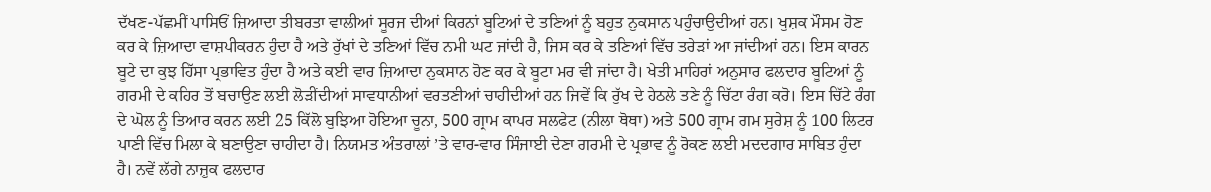ਦੱਖਣ-ਪੱਛਮੀਂ ਪਾਸਿਓਂ ਜ਼ਿਆਦਾ ਤੀਬਰਤਾ ਵਾਲੀਆਂ ਸੂਰਜ ਦੀਆਂ ਕਿਰਨਾਂ ਬੂਟਿਆਂ ਦੇ ਤਣਿਆਂ ਨੂੰ ਬਹੁਤ ਨੁਕਸਾਨ ਪਹੁੰਚਾਉਦੀਆਂ ਹਨ। ਖੁਸ਼ਕ ਮੌਸਮ ਹੋਣ ਕਰ ਕੇ ਜ਼ਿਆਦਾ ਵਾਸ਼ਪੀਕਰਨ ਹੁੰਦਾ ਹੈ ਅਤੇ ਰੁੱਖਾਂ ਦੇ ਤਣਿਆਂ ਵਿੱਚ ਨਮੀ ਘਟ ਜਾਂਦੀ ਹੈ, ਜਿਸ ਕਰ ਕੇ ਤਣਿਆਂ ਵਿੱਚ ਤਰੇੜਾਂ ਆ ਜਾਂਦੀਆਂ ਹਨ। ਇਸ ਕਾਰਨ ਬੂਟੇ ਦਾ ਕੁਝ ਹਿੱਸਾ ਪ੍ਰਭਾਵਿਤ ਹੁੰਦਾ ਹੈ ਅਤੇ ਕਈ ਵਾਰ ਜ਼ਿਆਦਾ ਨੁਕਸਾਨ ਹੋਣ ਕਰ ਕੇ ਬੂਟਾ ਮਰ ਵੀ ਜਾਂਦਾ ਹੈ। ਖੇਤੀ ਮਾਹਿਰਾਂ ਅਨੁਸਾਰ ਫਲਦਾਰ ਬੂਟਿਆਂ ਨੂੰ ਗਰਮੀ ਦੇ ਕਹਿਰ ਤੋਂ ਬਚਾਉਣ ਲਈ ਲੋੜੀਂਦੀਆਂ ਸਾਵਧਾਨੀਆਂ ਵਰਤਣੀਆਂ ਚਾਹੀਦੀਆਂ ਹਨ ਜਿਵੇਂ ਕਿ ਰੁੱਖ ਦੇ ਹੇਠਲੇ ਤਣੇ ਨੂੰ ਚਿੱਟਾ ਰੰਗ ਕਰੋ। ਇਸ ਚਿੱਟੇ ਰੰਗ ਦੇ ਘੋਲ ਨੂੰ ਤਿਆਰ ਕਰਨ ਲਈ 25 ਕਿੱਲੋ ਬੁਝਿਆ ਹੋਇਆ ਚੂਨਾ, 500 ਗ੍ਰਾਮ ਕਾਪਰ ਸਲਫੇਟ (ਨੀਲਾ ਥੋਥਾ) ਅਤੇ 500 ਗ੍ਰਾਮ ਗਮ ਸੁਰੇਸ਼ ਨੂੰ 100 ਲਿਟਰ ਪਾਣੀ ਵਿੱਚ ਮਿਲਾ ਕੇ ਬਣਾਉਣਾ ਚਾਹੀਦਾ ਹੈ। ਨਿਯਮਤ ਅੰਤਰਾਲਾਂ ’ਤੇ ਵਾਰ-ਵਾਰ ਸਿੰਜਾਈ ਦੇਣਾ ਗਰਮੀ ਦੇ ਪ੍ਰਭਾਵ ਨੂੰ ਰੋਕਣ ਲਈ ਮਦਦਗਾਰ ਸਾਬਿਤ ਹੁੰਦਾ ਹੈ। ਨਵੇਂ ਲੱਗੇ ਨਾਜ਼ੁਕ ਫਲਦਾਰ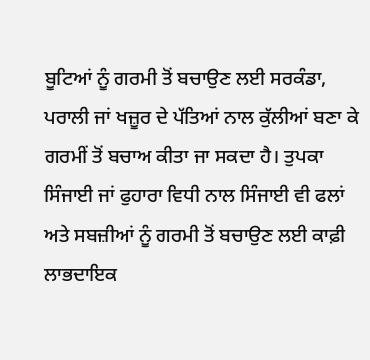ਬੂਟਿਆਂ ਨੂੰ ਗਰਮੀ ਤੋਂ ਬਚਾਉਣ ਲਈ ਸਰਕੰਡਾ, ਪਰਾਲੀ ਜਾਂ ਖਜ਼ੂਰ ਦੇ ਪੱਤਿਆਂ ਨਾਲ ਕੁੱਲੀਆਂ ਬਣਾ ਕੇ ਗਰਮੀਂ ਤੋਂ ਬਚਾਅ ਕੀਤਾ ਜਾ ਸਕਦਾ ਹੈ। ਤੁਪਕਾ ਸਿੰਜਾਈ ਜਾਂ ਫੁਹਾਰਾ ਵਿਧੀ ਨਾਲ ਸਿੰਜਾਈ ਵੀ ਫਲਾਂ ਅਤੇ ਸਬਜ਼ੀਆਂ ਨੂੰ ਗਰਮੀ ਤੋਂ ਬਚਾਉਣ ਲਈ ਕਾਫ਼ੀ ਲਾਭਦਾਇਕ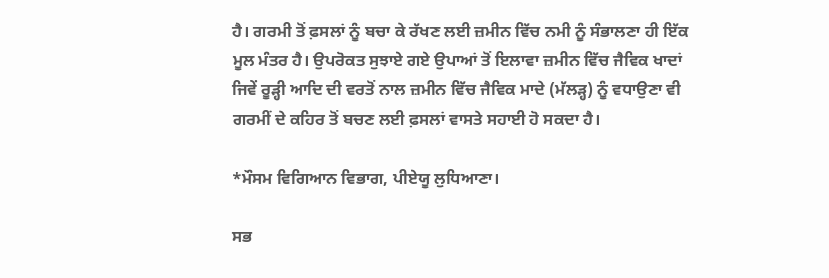ਹੈ। ਗਰਮੀ ਤੋਂ ਫ਼ਸਲਾਂ ਨੂੰ ਬਚਾ ਕੇ ਰੱਖਣ ਲਈ ਜ਼ਮੀਨ ਵਿੱਚ ਨਮੀ ਨੂੰ ਸੰਭਾਲਣਾ ਹੀ ਇੱਕ ਮੂਲ ਮੰਤਰ ਹੈ। ਉਪਰੋਕਤ ਸੁਝਾਏ ਗਏ ਉਪਾਆਂ ਤੋਂ ਇਲਾਵਾ ਜ਼ਮੀਨ ਵਿੱਚ ਜੈਵਿਕ ਖਾਦਾਂ ਜਿਵੇਂ ਰੂੜ੍ਹੀ ਆਦਿ ਦੀ ਵਰਤੋਂ ਨਾਲ ਜ਼ਮੀਨ ਵਿੱਚ ਜੈਵਿਕ ਮਾਦੇ (ਮੱਲੜ੍ਹ) ਨੂੰ ਵਧਾਉਣਾ ਵੀ ਗਰਮੀਂ ਦੇ ਕਹਿਰ ਤੋਂ ਬਚਣ ਲਈ ਫ਼ਸਲਾਂ ਵਾਸਤੇ ਸਹਾਈ ਹੋ ਸਕਦਾ ਹੈ।

*ਮੌਸਮ ਵਿਗਿਆਨ ਵਿਭਾਗ, ਪੀਏਯੂ ਲੁਧਿਆਣਾ।

ਸਭ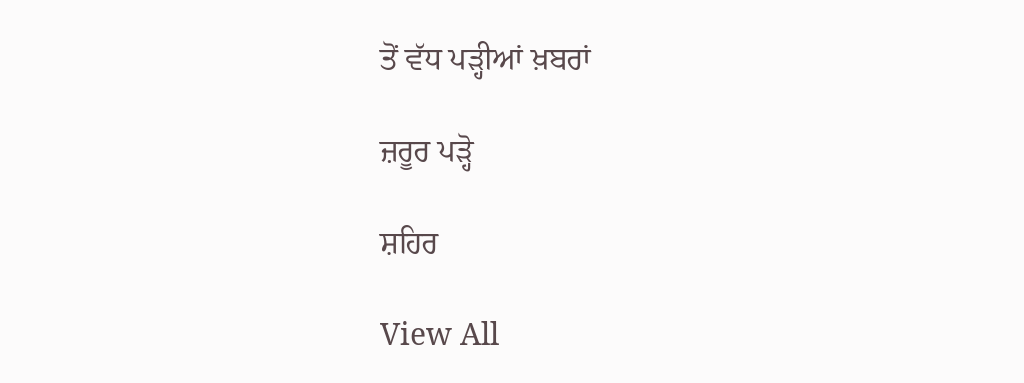ਤੋਂ ਵੱਧ ਪੜ੍ਹੀਆਂ ਖ਼ਬਰਾਂ

ਜ਼ਰੂਰ ਪੜ੍ਹੋ

ਸ਼ਹਿਰ

View All